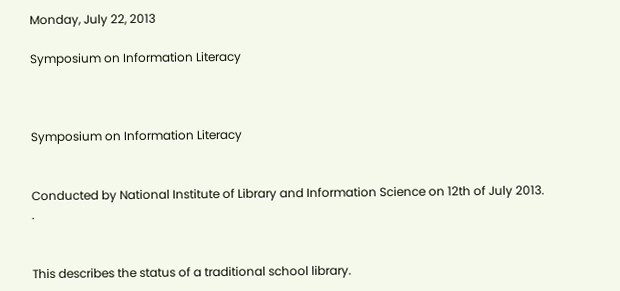Monday, July 22, 2013

Symposium on Information Literacy



Symposium on Information Literacy


Conducted by National Institute of Library and Information Science on 12th of July 2013.
.


This describes the status of a traditional school library.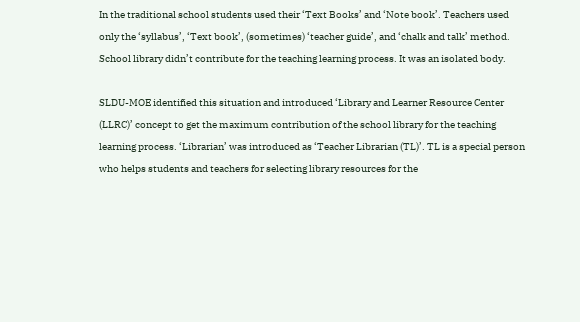In the traditional school students used their ‘Text Books’ and ‘Note book’. Teachers used only the ‘syllabus’, ‘Text book’, (sometimes) ‘teacher guide’, and ‘chalk and talk’ method. School library didn’t contribute for the teaching learning process. It was an isolated body.

SLDU-MOE identified this situation and introduced ‘Library and Learner Resource Center (LLRC)’ concept to get the maximum contribution of the school library for the teaching learning process. ‘Librarian’ was introduced as ‘Teacher Librarian (TL)’. TL is a special person who helps students and teachers for selecting library resources for the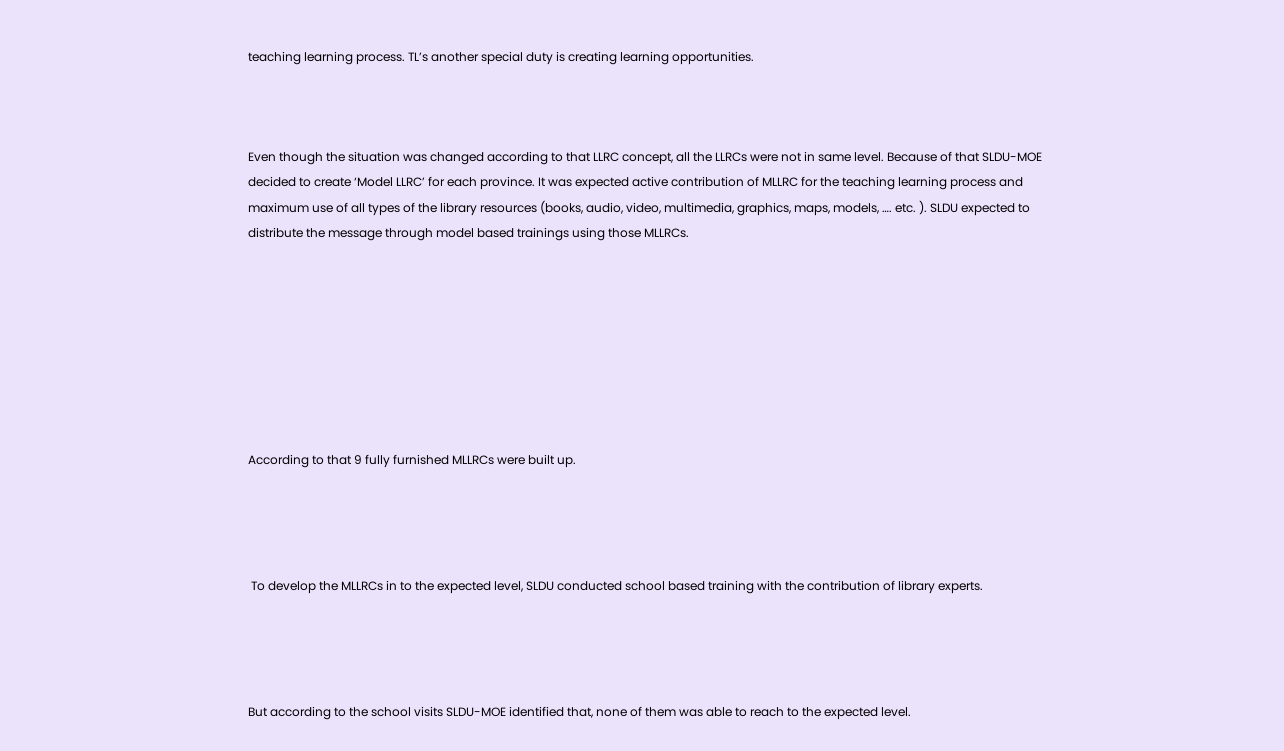teaching learning process. TL’s another special duty is creating learning opportunities.



Even though the situation was changed according to that LLRC concept, all the LLRCs were not in same level. Because of that SLDU-MOE decided to create ‘Model LLRC’ for each province. It was expected active contribution of MLLRC for the teaching learning process and maximum use of all types of the library resources (books, audio, video, multimedia, graphics, maps, models, …. etc. ). SLDU expected to distribute the message through model based trainings using those MLLRCs.








According to that 9 fully furnished MLLRCs were built up.




 To develop the MLLRCs in to the expected level, SLDU conducted school based training with the contribution of library experts.




But according to the school visits SLDU-MOE identified that, none of them was able to reach to the expected level.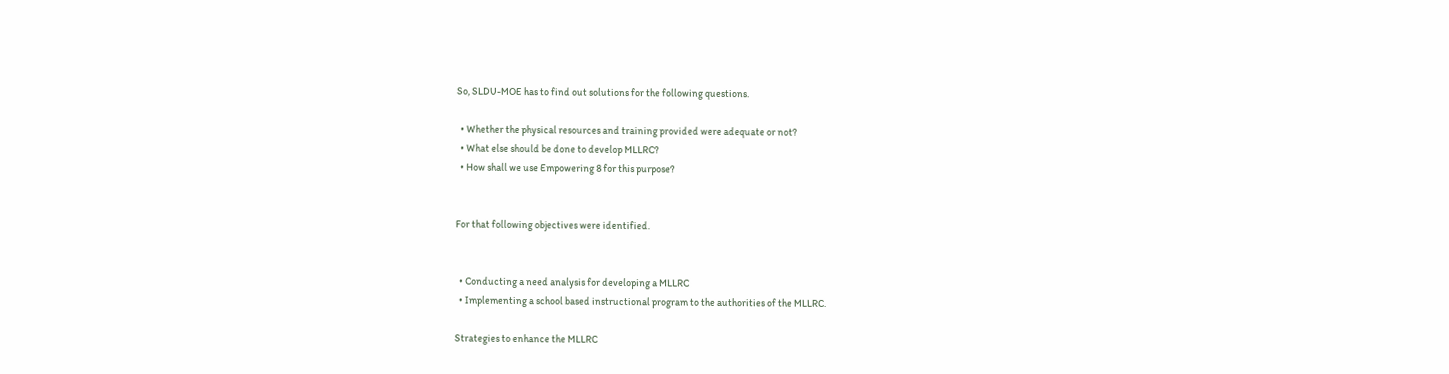So, SLDU-MOE has to find out solutions for the following questions.

  • Whether the physical resources and training provided were adequate or not?
  • What else should be done to develop MLLRC?
  • How shall we use Empowering 8 for this purpose?


For that following objectives were identified.


  • Conducting a need analysis for developing a MLLRC
  • Implementing a school based instructional program to the authorities of the MLLRC.

Strategies to enhance the MLLRC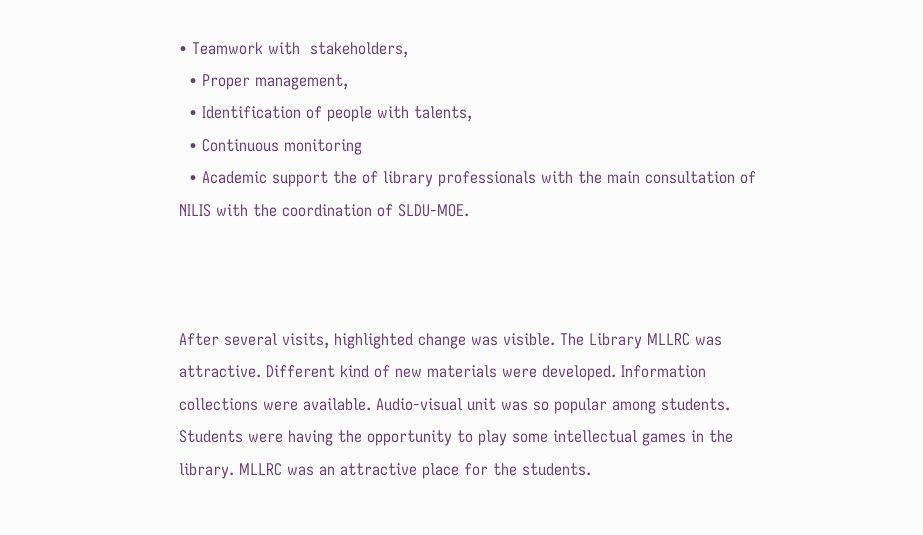• Teamwork with  stakeholders,
  • Proper management,
  • Identification of people with talents,
  • Continuous monitoring
  • Academic support the of library professionals with the main consultation of NILIS with the coordination of SLDU-MOE.



After several visits, highlighted change was visible. The Library MLLRC was attractive. Different kind of new materials were developed. Information collections were available. Audio-visual unit was so popular among students. Students were having the opportunity to play some intellectual games in the library. MLLRC was an attractive place for the students.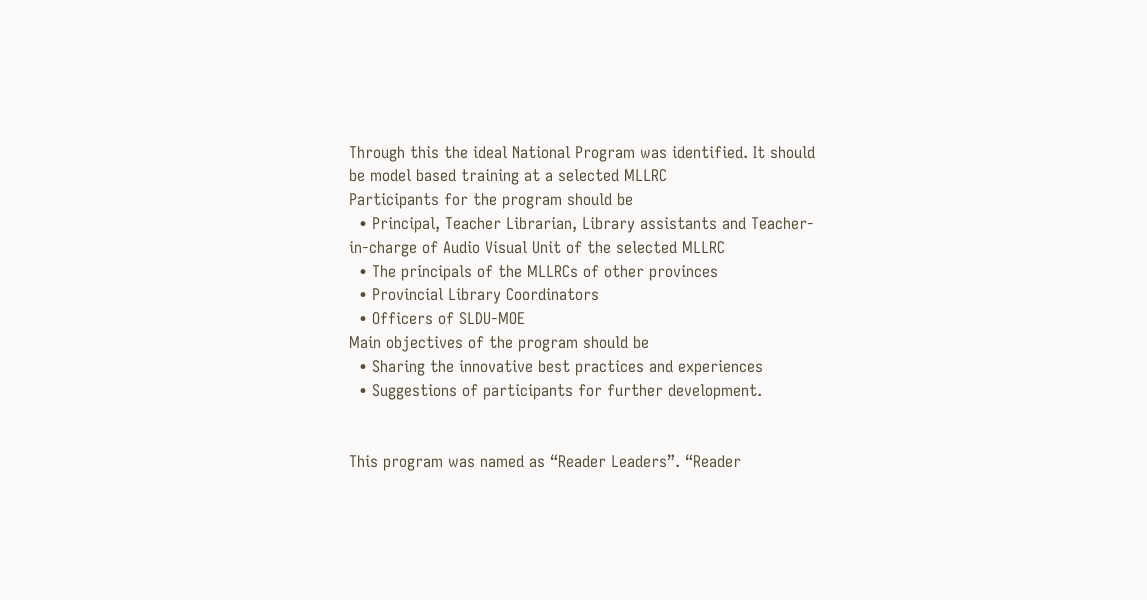Through this the ideal National Program was identified. It should be model based training at a selected MLLRC
Participants for the program should be
  • Principal, Teacher Librarian, Library assistants and Teacher-in-charge of Audio Visual Unit of the selected MLLRC
  • The principals of the MLLRCs of other provinces
  • Provincial Library Coordinators
  • Officers of SLDU-MOE
Main objectives of the program should be
  • Sharing the innovative best practices and experiences
  • Suggestions of participants for further development.


This program was named as “Reader Leaders”. “Reader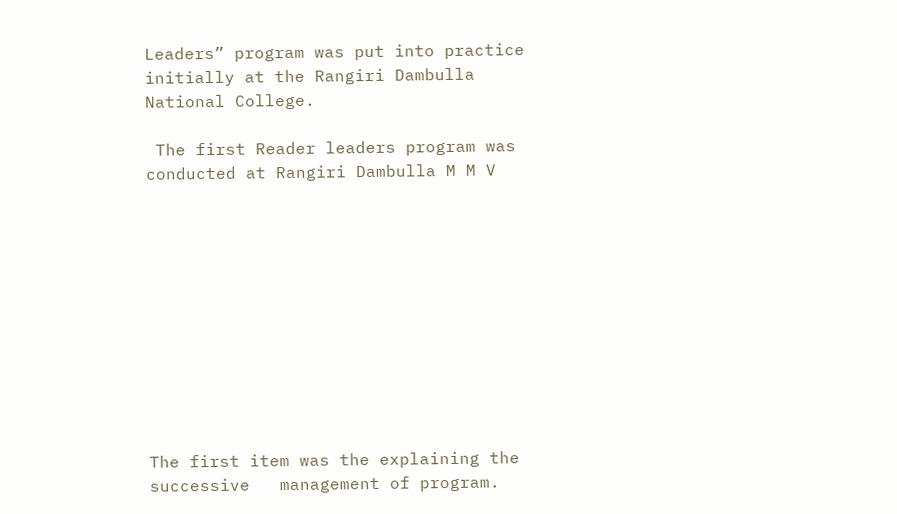Leaders” program was put into practice initially at the Rangiri Dambulla National College.

 The first Reader leaders program was conducted at Rangiri Dambulla M M V











The first item was the explaining the successive   management of program.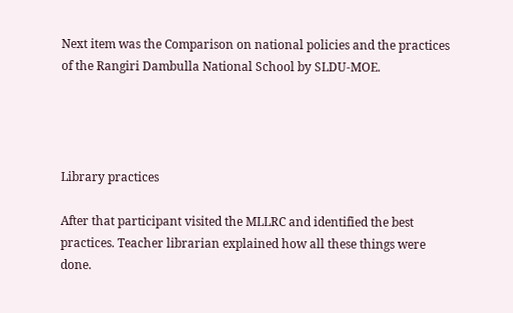Next item was the Comparison on national policies and the practices of the Rangiri Dambulla National School by SLDU-MOE.




Library practices

After that participant visited the MLLRC and identified the best practices. Teacher librarian explained how all these things were done.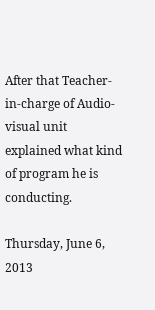After that Teacher-in-charge of Audio-visual unit explained what kind of program he is conducting.

Thursday, June 6, 2013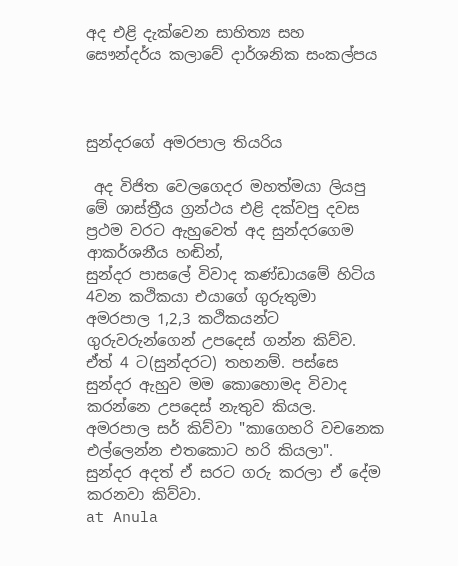අද එළි දැක්වෙන සාහිත්‍ය සහ සෞන්දර්ය කලාවේ දාර්ශනික සංකල්පය



සුන්දරගේ අමරපාල තියරිය

 අද විජිත වෙලගෙදර මහත්මයා ලියපු මේ ශාස්ත්‍රීය ග්‍රන්ථය එළි දක්වපු දවස
ප්‍රථම වරට ඇහුවෙත් අද සුන්දරගෙම ආකර්ශනීය හඬින්,
සුන්දර පාසලේ විවාද කණ්ඩායමේ හිටිය 4වන කථිකයා එයාගේ ගුරුතුමා අමරපාල 1,2,3 කථිකයන්ට ගුරුවරුන්ගෙන් උපදෙස් ගන්න කිව්ව. ඒත් 4 ට(සුන්දරට) තහනම්. පස්සෙ සුන්දර ඇහුව මම කොහොමද විවාද කරන්නෙ උපදෙස් නැතුව කියල. අමරපාල සර් කිව්වා "කාගෙහරි වචනෙක එල්ලෙන්න එතකොට හරි කියලා". සුන්දර අදත් ඒ සරට ගරු කරලා ඒ දේම කරනවා කිව්වා.
at Anula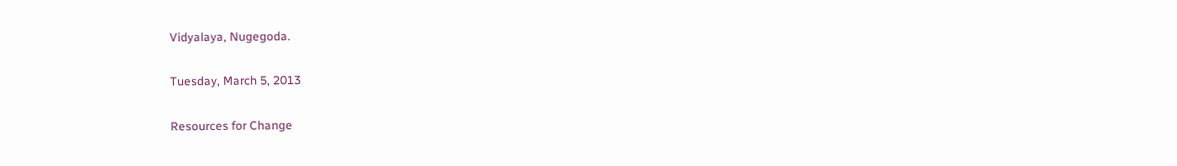Vidyalaya, Nugegoda.

Tuesday, March 5, 2013

Resources for Change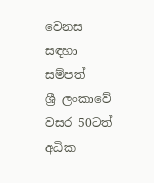වෙනස සඳහා සම්පත්
ශ්‍රී ලංකාවේ වසර 50ටත් අධික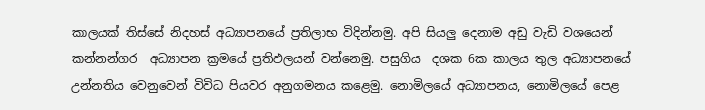කාලයක් තිස්සේ නිදහස් අධ්‍යාපන‍යේ ප්‍රතිලාභ විදින්නමු. අපි සියලු දෙනාම අඩු වැඩි වශයෙන්  කන්නන්ගර  අධ්‍යාපන‍ ක්‍රමයේ ප්‍රතිඵලයන් වන්නෙමු. පසුගිය  දශක 6ක කාලය තුල අධ්‍යාපන‍යේ උන්නතිය වෙනුවෙන් විවිධ පියවර අනුගමනය කළෙමු. නොමිලයේ අධ්‍යාපන‍ය, නොමිලයේ පෙළ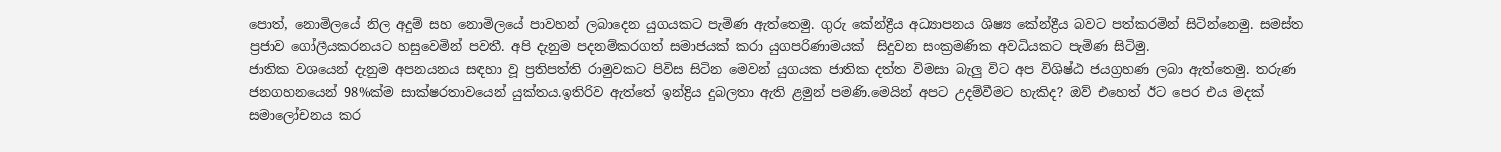පොත්, නොමිලයේ නිල අදුම් සහ නොමිලයේ පාවහන් ලබාදෙන යුගයකට පැමිණ ඇත්තෙමු. ගුරු කේන්ද්‍රීය අධ්‍යාපනය ශිෂ්‍ය කේන්ද්‍රීය බවට පත්කරමින් සිටින්නෙමු. සමස්ත ප්‍රජාව ගෝලීයකරනයට හසුවෙමින් පවතී. අපි දැනුම පදනම්කරගත් සමාජයක් කරා යුගපරිණාමයක්  සිදුවන සංක්‍රමණික අවධියකට පැමිණ සිටිමු.
ජාතික වශයෙන් දැනුම අපනයනය සඳහා වූ ප්‍රතිපත්ති රාමුවකට පිවිස සිටින මෙවන් යුගයක ජාතික දත්ත විමසා බැලු විට අප විශිෂ්ඨ ජයග්‍රහණ ලබා ඇත්තෙමු. තරුණ ජනගහනයෙන් 98%ක්ම සාක්ෂරතාවයෙන් යුක්තය.ඉතිරිව ඇත්තේ ඉන්ද්‍රිය දුබලතා ඇති ළමුන් පමණි.මෙයින් අපට උදම්වීමට හැකිද? ඔව් එහෙත් ඊට පෙර එය මදක් සමාලෝචනය කර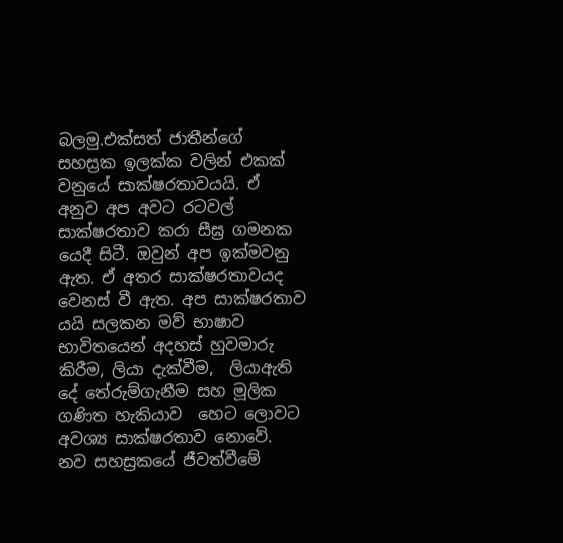බලමු.එක්සත් ජාතීන්ගේ සහස්‍රක ඉලක්ක වලින් එකක් වනුයේ සාක්ෂරතාවයයි. ඒ අනුව අප අවට රටවල් සාක්ෂරතාව කරා සීඝ්‍ර ගමනක යෙදී සිටී. ඔවුන් අප ඉක්මවනු ඇත. ඒ අතර සාක්ෂරතාවයද වෙනස් වී ඇත. අප සාක්ෂරතාව යයි සලකන මව් භාෂාව භාවිතයෙන් අදහස් හුවමාරු කිරීම, ලියා දැක්වීම,  ලියාඇති දේ තේරුම්ගැනීම සහ මූලික ගණිත හැකියාව  හෙට ලොවට  අවශ්‍ය සාක්ෂරතාව නොවේ. නව සහස්‍රකයේ ජීවත්වීමේ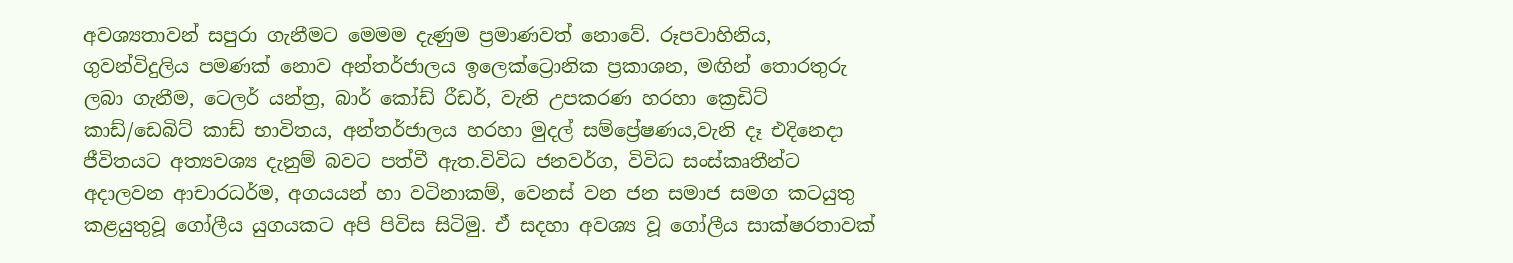අවශ්‍යතාවන් සපුරා ගැනීමට මෙමම දැණුම ප්‍රමාණවත් නොවේ. රූපවාහිනිය, ගුවන්විදුලිය පමණක් නොව අන්තර්ජාලය ඉලෙක්ට්‍රොනික ප්‍රකාශන, මඟින් තොරතුරු ලබා ගැනීම, ටෙලර් යන්ත්‍ර, බාර් කෝඩ් රීඩර්, වැනි උපකරණ හරහා ක්‍රෙඩිට් කාඩ්/ඩෙබිට් කාඩ් භාවිතය, අන්තර්ජාලය හරහා මුදල් සම්ප්‍රේෂණය,වැනි දෑ එදිනෙදා ජීවිතයට අත්‍යවශ්‍ය දැනුම් බවට පත්වී ඇත.විවිධ ජනවර්ග, විවිධ සංස්කෘතීන්ට අදාලවන ආචාරධර්ම, අගයයන් හා වටිනාකම්, වෙනස් වන ජන සමාජ සමග කටයුතු කළයුතුවූ ගෝලීය යුගයකට අපි පිවිස සිටිමු. ඒ සදහා අවශ්‍ය වූ ගෝලීය සාක්ෂරතාවක්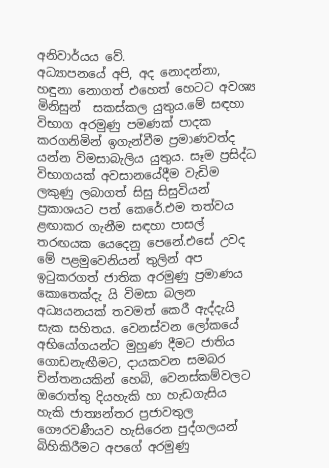අනිවාර්යය වේ.
අධ්‍යාපනයේ අපි, අද නොදන්නා, හඳුනා නොගත් එහෙත් හෙටට අවශ්‍ය මිනිසුන්  සකස්කල යුතුය.මේ සඳහා විභාග අරමුණු පමණක් පාදක කරගනිමින් ඉගැන්වීම ප්‍රමාණවත්ද යන්න විමසාබැලිය යුතුය. සෑම ප්‍රසිද්ධ විභාගයක් අවසානයේදීම වැඩිම ලකුණු ලබාගත් සිසු සිසුවියන් ප්‍රකාශයට පත් කෙරේ.එම තත්වය ළඟාකර ගැනීම සඳහා පාසල් තරඟයක යෙදෙනු පෙනේ.එසේ උවද මේ පළමුවෙනියන් තුලින් අප  ඉටුකරගත් ජාතික අරමුණු ප්‍රමාණය කොතෙක්දැ යි විමසා බලන අධ්‍යයනයක් තවමත් කෙරී ඇද්දැයි සැක සහිතය. වෙනස්වන ලෝකයේ අභියෝගයන්ට මුහුණ දීමට ජාතිය ගොඩනැඟීමට, දායකවන සමබර චින්තනයකින් හෙබි, වෙනස්කම්වලට ඔරොත්තු දියහැකි හා හැඩගැසිය හැකි ජාත්‍යන්තර ප්‍රජාවතුල ගෞරවණීයව හැසිරෙන පුද්ගලයන් බිහිකිරීමට අපගේ අරමුණු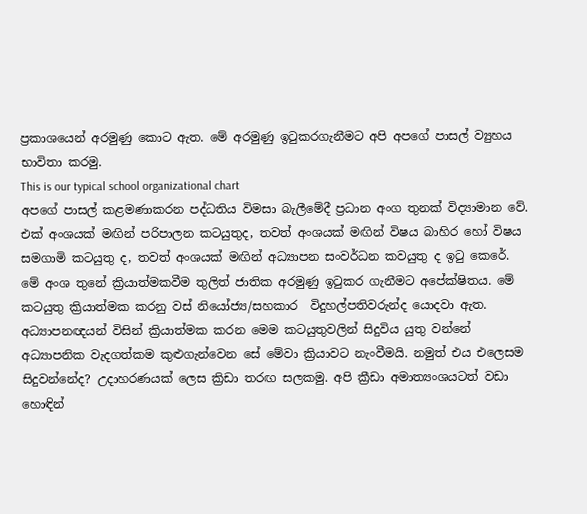ප්‍රකාශයෙන් අරමුණු කොට ඇත. මේ අරමුණු ඉටුකරගැනීමට අපි අපගේ පාසල් ව්‍යුහය භාවිතා කරමු.
This is our typical school organizational chart
අපගේ පාසල් කළමණාකරන පද්ධතිය විමසා බැලීමේදී ප්‍රධාන අංග තුනක් විද්‍යාමාන වේ. එක් අංශයක් මඟින් පරිපාලන කටයුතුද, තවත් අංශයක් මඟින් විෂය බාහිර හෝ විෂය සමගාමි කටයුතු ද, තවත් අංශයක් මඟින් අධ්‍යාපන සංවර්ධන කවයුතු ද ඉටු කෙරේ. මේ අංශ තුනේ ක්‍රියාත්මකවීම තුලිත් ජාතික අරමුණු ඉටුකර ගැනීමට අපේක්ෂිතය. මේ කටයුතු ක්‍රියාත්මක කරනු වස් නියෝජ්‍ය/සහකාර  විදුහල්පතිවරුන්ද යොදවා ඇත. අධ්‍යාපනඥයන් විසින් ක්‍රියාත්මක කරන මෙම කටයුතුවලින් සිදුවිය යුතු වන්නේ අධ්‍යාපනික වැදගත්කම කුළුගැන්වෙන සේ මේවා ක්‍රියාවට නැංවීමයි. නමුත් එය එලෙසම සිදුවන්නේද? උදාහරණයක් ලෙස ක්‍රිඩා තරඟ සලකමු. අපි ක්‍රීඩා අමාත්‍යංශයටත් වඩා හොඳින්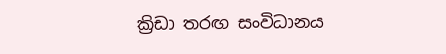ක්‍රිඩා තරඟ සංවිධානය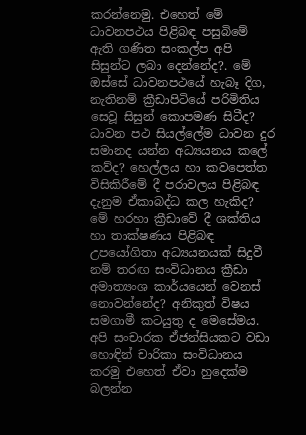කරන්නෙමු. එහෙත් මේ ධාවනපථය පිළිබඳ පසුබිමේ ඇති ගණිත සංකල්ප අපි සිසුන්ට ලබා දෙන්නේද?. මේ ඔස්සේ ධාවනපථයේ හැබෑ දිග, නැතිනම් ක්‍රීඩාපිටියේ පරිමිතිය  සෙවූ සිසුන් කොපමණ සිටීද? ධාවන පථ සියල්ලේම ධාවන දුර සමානද යන්න අධ්‍යයනය කලේ කව්ද? හෙල්ලය හා කවපෙත්ත විසිකිරීමේ දී පරාවලය පිළිබඳ දැනුම ඒකාබද්ධ කල හැකිද? මේ හරහා ක්‍රීඩාවේ දී ශක්තිය හා තාක්ෂණය පිළිබඳ උපයෝගිතා අධ්‍යයනයක් සිදුවී නම් තරඟ සංවිධානය ක්‍රීඩා අමාත්‍යංශ කාර්යයෙන් වෙනස් නොවන්නේද? අනිකුත් විෂය සමගාමී කටයුතු ද මෙසේමය. අපි සංචාරක ඒජන්සියකට වඩා හොඳින් චාරිකා සංවිධානය කරමු එහෙත් ඒවා හුදෙක්ම බලන්න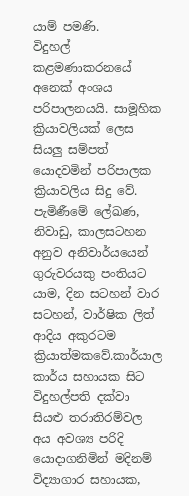යාම් පමණි.
විදුහල් කළමණාකරනයේ අනෙක් අංශය පරිපාලනයයි. සාමූහික ක්‍රියාවලියක් ලෙස සියලු සම්පත් යොදවමින් පරිපාලක ක්‍රියාවලිය සිදු වේ. පැමිණීමේ ලේඛණ, නිවාඩු, කාලසටහන අනුව අනිවාර්යයෙන් ගුරුවරයකු පංතියට යාම‍, දින සටහන් වාර සටහන්, වාර්ෂික ලිත් ආදිය අකුරටම ක්‍රියාත්මකවේ.කාර්යාල කාර්ය සහායක සිට විදුහල්පති දක්වා සියළු තරාතිරම්වල අය අවශ්‍ය පරිදි යොදාගනිමින් මදිනම් විද්‍යාගාර සහායක,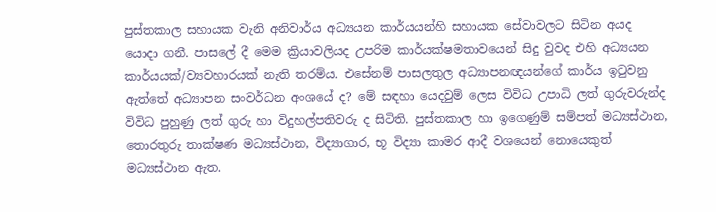පුස්තකාල සහායක වැනි අනිවාර්ය අධ්‍යයන කාර්යයන්හි සහායක සේවාවලට සිටින අයද යොදා ගනී. පාසලේ දී මෙම ක්‍රියාවලියද උපරිම කාර්යක්ෂමතාවයෙන් සිදු වුවද එහි අධ්‍යයන කාර්යයක්/ව්‍යවහාරයක් නැති තරම්ය. එසේනම් පාසලතුල අධ්‍යාපනඥයන්ගේ කාර්ය ඉටුවනු ඇත්තේ අධ්‍යාපන සංවර්ධන අංශයේ ද? මේ සඳහා යෙදවුම් ලෙස විවිධ උපාධි ලත් ගුරුවරුන්ද විවිධ පුහුණු ලත් ගුරු හා විදුහල්පතිවරු ද සිටිති. පුස්තකාල හා ඉගෙණුම් සම්පත් මධ්‍යස්ථාන, තොරතුරු තාක්ෂණ මධ්‍යස්ථාන, විද්‍යාගාර, භූ විද්‍යා කාමර ආදී වශයෙන් නොයෙකුත් මධ්‍යස්ථාන ඇත.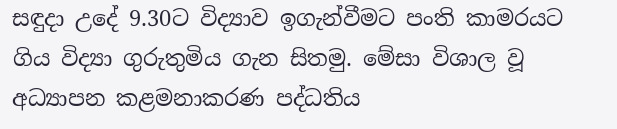සඳුදා උදේ 9.30ට විද්‍යාව ඉගැන්වීමට පංති කාමරයට ගිය විද්‍යා ගුරුතුමිය ගැන සිතමු. මේසා විශාල වූ අධ්‍යාපන කළමනාකරණ පද්ධතිය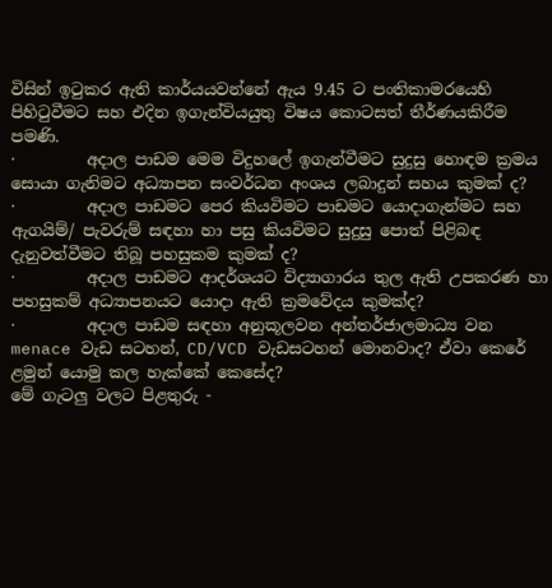විසින් ඉටුකර ඇති කාර්යයවන්නේ ඇය 9.45 ට පංතිකාමරයෙහි පිහිටුවීමට සහ එදින ඉගැන්වියයුතු විෂය කොටසත් තීර්ණයකිරීම පමණි.
·         අදාල පාඩම මෙම විදුහලේ ඉගැන්වීමට සුදුසු හොඳම ක්‍රමය සොයා ගැනිමට අධ්‍යාපන සංවර්ධන අංශය ලබාදුන් සහය කුමක් ද?
·         අදාල පාඩමට ‍පෙර කියවිමට පාඩමට යොදාගැන්මට සහ ඇගයිම්/ පැවරුම් සඳහා හා පසු කියවිමට සුදුසු පොත් පිළිබඳ දැනුවත්වීමට තිබූ පහසුකම කුමක් ද?
·         අදාල පාඩමට ආදර්ශයට ව්ද්‍යාගාරය තුල ඇති උපකරණ හා පහසුකම් අධ්‍යාපනයට යොදා ඇති ක්‍රමවේදය කුමක්ද?
·         අදාල පාඩම සඳහා අනුකූලවන අන්තර්ජාලමාධ්‍ය වන menace වැඩ සටහන්, CD/VCD වැඩසටහන් මොනවාද? ඒවා කෙරේ ළමුන් යොමු කල හැක්කේ කෙසේද?
මේ ගැටලු වලට පිළතුරු -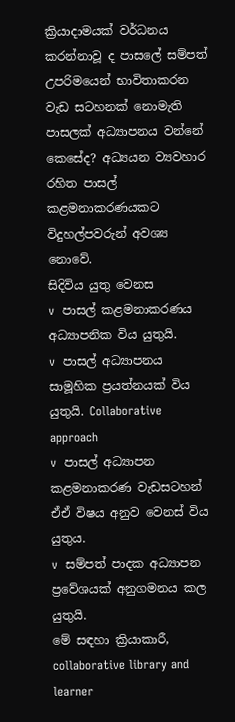ක්‍රියාදාමයක් වර්ධනය කරන්නාවූ ද පාසලේ සම්පත් උපරිමයෙන් භාවිතාකරන
වැඩ සටහනක් නොමැති පාසලක් අධ්‍යාපනය වන්නේ කෙසේද? අධ්‍යයන ව්‍යවහාර රහිත පාසල් කළමනාකරණයකට විදුහල්පවරුන් අවශ්‍ය නොවේ.
සිදිවිය යුතු වෙනස
v  පාසල් කළමනාකරණය අධ්‍යාපනික විය යුතුයි.
v  පාසල් අධ්‍යාපනය සාමූහික ප්‍රයත්නයක් විය යුතුයි. Collaborative approach
v  පාසල් අධ්‍යාපන කළමනාකරණ වැඩසටහන් ඒඒ විෂය අනුව වෙනස් විය යුතුය.
v  සම්පත් පාදක අධ්‍යාපන ප්‍රවේශයක් අනුගමනය කල යුතුයි.
මේ සඳහා ක්‍රියාකාරී, collaborative library and learner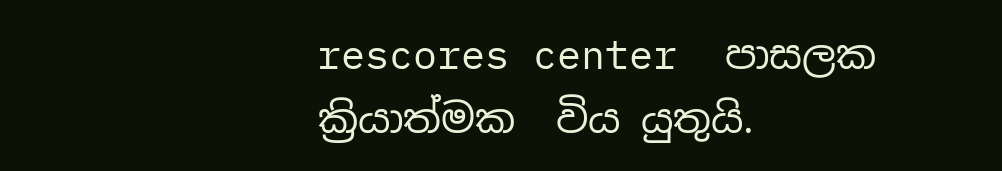rescores center  පාසලක ක්‍රියාත්මක  විය යුතුයි.